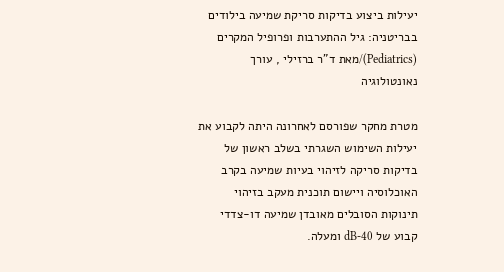יעילות ביצוע בדיקות סריקת שמיעה בילודים בבריטניה: גיל ההתערבות ופרופיל המקרים (Pediatrics)/מאת ד”ר ברזילי , עורך נאונטולוגיה

מטרת מחקר שפורסם לאחרונה היתה לקבוע את יעילות השימוש השגרתי בשלב ראשון של בדיקות סריקה לזיהוי בעיות שמיעה בקרב האוכלוסיה ויישום תוכנית מעקב בזיהוי תינוקות הסובלים מאובדן שמיעה דו-צדדי קבוע של 40-dB ומעלה.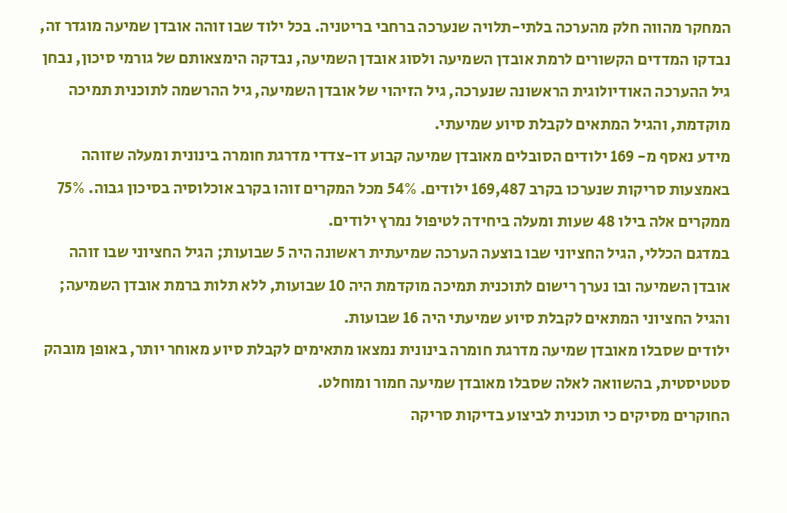המחקר מהווה חלק מהערכה בלתי-תלויה שנערכה ברחבי בריטניה. בכל ילוד שבו זוהה אובדן שמיעה מוגדר זה, נבדקו המדדים הקשורים לרמת אובדן השמיעה ולסוג אובדן השמיעה, נבדקה הימצאותם של גורמי סיכון, נבחן גיל ההערכה האודיולוגית הראשונה שנערכה, גיל הזיהוי של אובדן השמיעה, גיל ההרשמה לתוכנית תמיכה מוקדמת, והגיל המתאים לקבלת סיוע שמיעתי.
מידע נאסף מ- 169 ילודים הסובלים מאובדן שמיעה קבוע דו-צדדי מדרגת חומרה בינונית ומעלה שזוהה באמצעות סריקות שנערכו בקרב 169,487 ילודים. 54% מכל המקרים זוהו בקרב אוכלוסיה בסיכון גבוה. 75% ממקרים אלה בילו 48 שעות ומעלה ביחידה לטיפול נמרץ ילודים.
במדגם הכללי, הגיל החציוני שבו בוצעה הערכה שמיעתית ראשונה היה 5 שבועות; הגיל החציוני שבו זוהה אובדן השמיעה ובו נערך רישום לתוכנית תמיכה מוקדמת היה 10 שבועות, ללא תלות ברמת אובדן השמיעה; והגיל החציוני המתאים לקבלת סיוע שמיעתי היה 16 שבועות.
ילודים שסבלו מאובדן שמיעה מדרגת חומרה בינונית נמצאו מתאימים לקבלת סיוע מאוחר יותר, באופן מובהק סטטיסטית, בהשוואה לאלה שסבלו מאובדן שמיעה חמור ומוחלט.
החוקרים מסיקים כי תוכנית לביצוע בדיקות סריקה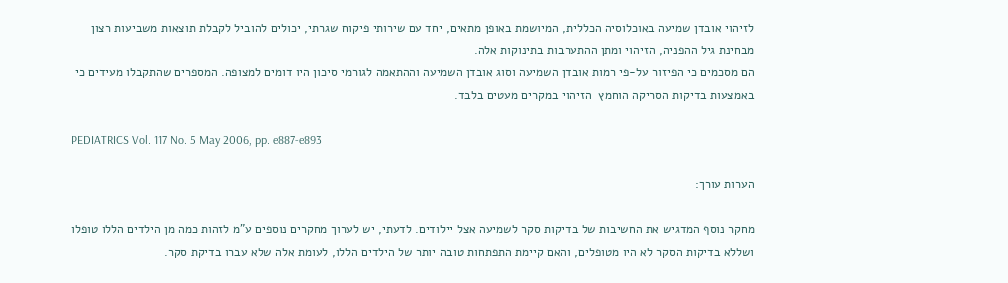לזיהוי אובדן שמיעה באוכלוסיה הכללית, המיושמת באופן מתאים, יחד עם שירותי פיקוח שגרתי, יכולים להוביל לקבלת תוצאות משביעות רצון מבחינת גיל ההפניה, הזיהוי ומתן ההתערבות בתינוקות אלה.
הם מסכמים כי הפיזור על-פי רמות אובדן השמיעה וסוג אובדן השמיעה וההתאמה לגורמי סיכון היו דומים למצופה. המספרים שהתקבלו מעידים כי באמצעות בדיקות הסריקה הוחמץ  הזיהוי במקרים מעטים בלבד.

PEDIATRICS Vol. 117 No. 5 May 2006, pp. e887-e893

הערות עורך:

מחקר נוסף המדגיש את החשיבות של בדיקות סקר לשמיעה אצל יילודים. לדעתי, יש לערוך מחקרים נוספים ע”מ לזהות כמה מן הילדים הללו טופלו ושללא בדיקות הסקר לא היו מטופלים, והאם קיימת התפתחות טובה יותר של הילדים הללו, לעומת אלה שלא עברו בדיקת סקר.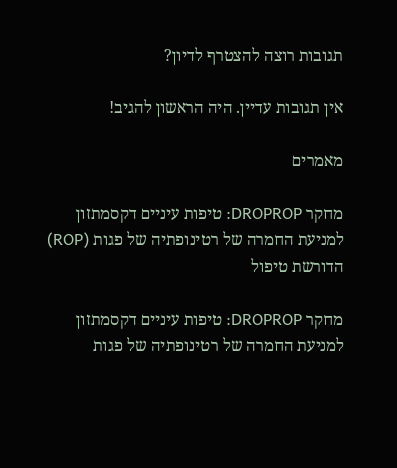תגובות רוצה להצטרף לדיון?

אין תגובות עדיין. היה הראשון להגיב!

מאמרים

מחקר DROPROP: טיפות עיניים דקסמתזון למניעת החמרה של רטינופתיה של פגות (ROP) הדורשת טיפול

מחקר DROPROP: טיפות עיניים דקסמתזון למניעת החמרה של רטינופתיה של פגות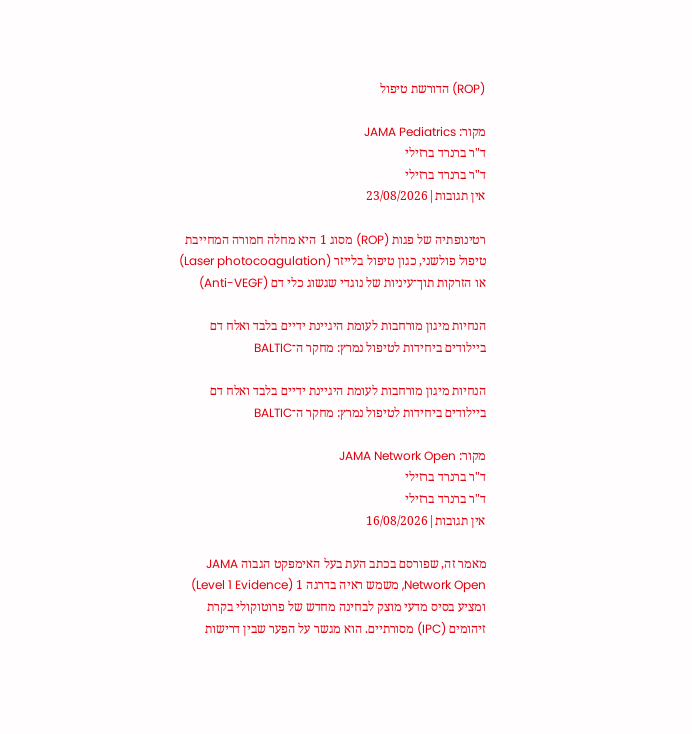(ROP) הדורשת טיפול

מקור: JAMA Pediatrics
ד"ר ברנרד ברזילי
ד"ר ברנרד ברזילי
אין תגובות|23/08/2026

רטינופתיה של פגות (ROP) מסוג 1 היא מחלה חמורה המחייבת טיפול פולשני, כגון טיפול בלייזר (Laser photocoagulation)  או הזרקות תוך־עיניות של נוגדי שגשוג כלי דם (Anti-VEGF)

הנחיות מיגון מורחבות לעומת היגיינת ידיים בלבד ואלח דם ביילודים ביחידות לטיפול נמרץ: מחקר ה־BALTIC

הנחיות מיגון מורחבות לעומת היגיינת ידיים בלבד ואלח דם ביילודים ביחידות לטיפול נמרץ: מחקר ה־BALTIC

מקור: JAMA Network Open
ד"ר ברנרד ברזילי
ד"ר ברנרד ברזילי
אין תגובות|16/08/2026

מאמר זה, שפורסם בכתב העת בעל האימפקט הגבוה JAMA Network Open, משמש ראיה בדרגה 1 (Level 1 Evidence) ומציע בסיס מדעי מוצק לבחינה מחדש של פרוטוקולי בקרת זיהומים (IPC) מסורתיים. הוא מגשר על הפער שבין דרישות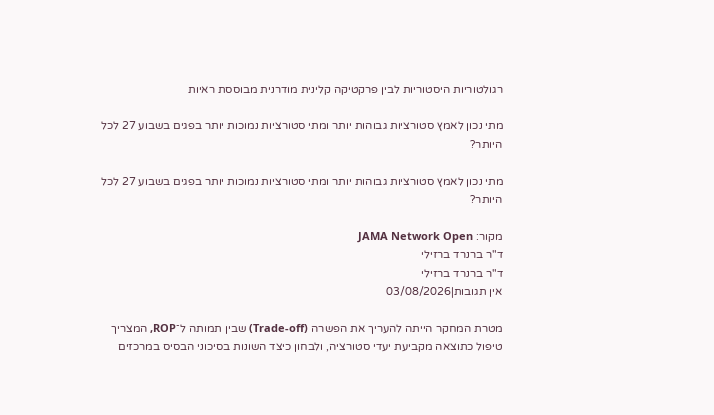רגולטוריות היסטוריות לבין פרקטיקה קלינית מודרנית מבוססת ראיות

מתי נכון לאמץ סטורציות גבוהות יותר ומתי סטורציות נמוכות יותר בפגים בשבוע 27 לכל היותר?

מתי נכון לאמץ סטורציות גבוהות יותר ומתי סטורציות נמוכות יותר בפגים בשבוע 27 לכל היותר?

מקור: JAMA Network Open
ד"ר ברנרד ברזילי
ד"ר ברנרד ברזילי
אין תגובות|03/08/2026

מטרת המחקר הייתה להעריך את הפשרה (Trade-off) שבין תמותה ל־ROP, המצריך טיפול כתוצאה מקביעת יעדי סטורציה, ולבחון כיצד השונות בסיכוני הבסיס במרכזים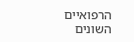הרפואיים השונים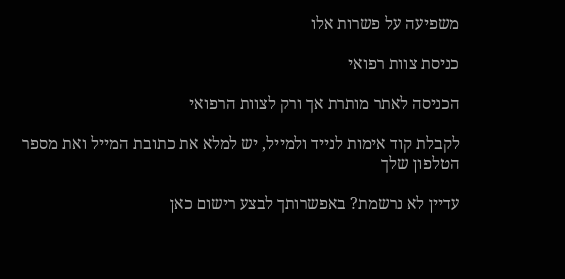משפיעה על פשרות אלו

כניסת צוות רפואי

הכניסה לאתר מותרת אך ורק לצוות הרפואי

לקבלת קוד אימות לנייד ולמייל, יש למלא את כתובת המייל ואת מספר הטלפון שלך

עדיין לא נרשמת? באפשרותך לבצע רישום כאן